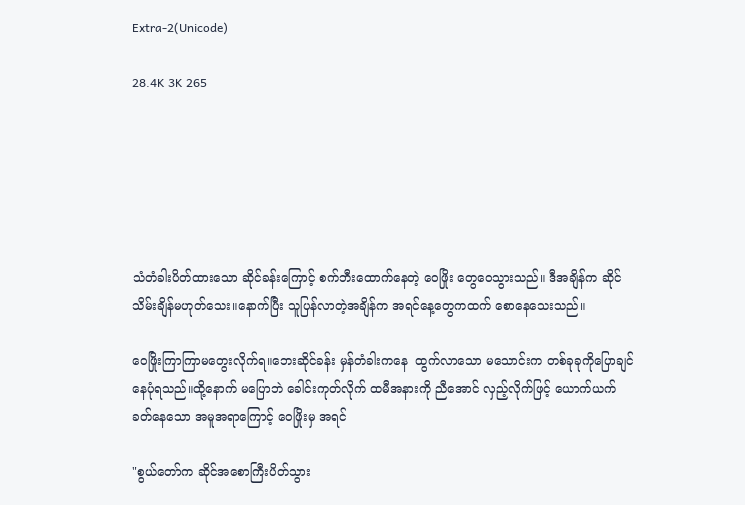Extra-2(Unicode)

28.4K 3K 265






သံတံခါးပိတ်ထားသော ဆိုင်ခန်းကြောင့် စက်ဘီးထောက်နေတဲ့ ဝေဖြိုး တွေဝေသွားသည်။ ဒီအချိန်က ဆိုင်သိမ်းချိန်မဟုတ်သေး။နောက်ပြီး သူပြန်လာတဲ့အချိန်က အရင်နေ့တွေကထက် စောနေသေးသည်။

ဝေဖြိုးကြာကြာမတွေးလိုက်ရ။ဘေးဆိုင်ခန်း မှန်တံခါးကနေ  ထွက်လာသော မသောင်းက တစ်ခုခုကိုပြောချင်နေပုံရသည်။ထို့နောက် မပြောဘဲ ခေါင်းကုတ်လိုက် ထမီအနားကို ညီအောင် လှည့်လိုက်ဖြင့် ယောက်ယက်ခတ်နေသော အမူအရာကြောင့် ဝေဖြိုးမှ အရင်

"စွယ်တော်က ဆိုင်အစောကြီးပိတ်သွား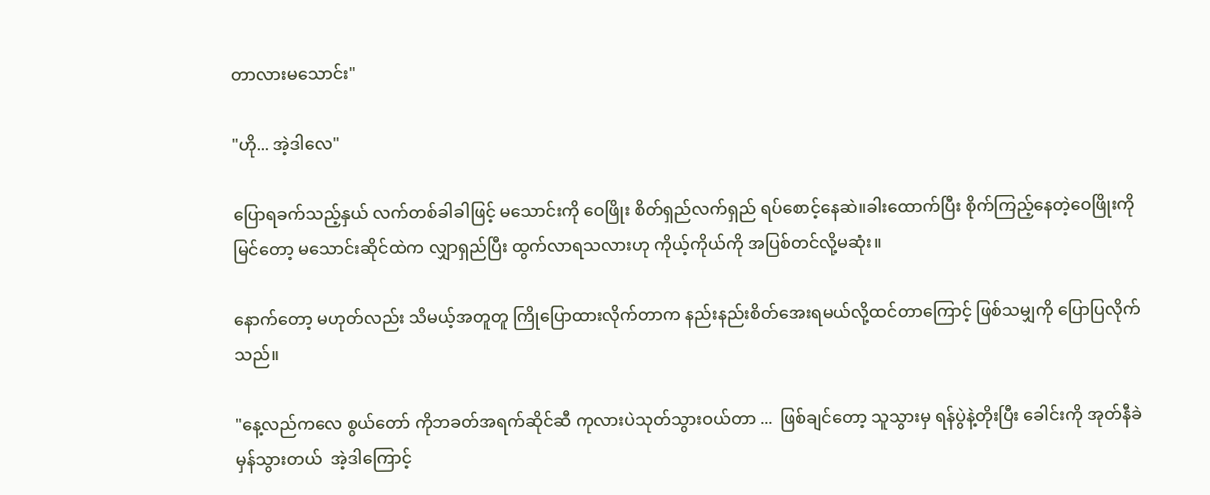တာလားမသောင်း"

"ဟို... အဲ့ဒါလေ"

ပြောရခက်သည့်နှယ် လက်တစ်ခါခါဖြင့် မသောင်းကို ဝေဖြိုး စိတ်ရှည်လက်ရှည် ရပ်စောင့်နေဆဲ။ခါးထောက်ပြီး စိုက်ကြည့်နေတဲ့ဝေဖြိုးကို မြင်တော့ မသောင်းဆိုင်ထဲက လျှာရှည်ပြီး ထွက်လာရသလားဟု ကိုယ့်ကိုယ်ကို အပြစ်တင်လို့မဆုံး။

နောက်တော့ မဟုတ်လည်း သိမယ့်အတူတူ ကြိုပြောထားလိုက်တာက နည်းနည်းစိတ်အေးရမယ်လို့ထင်တာကြောင့် ဖြစ်သမျှကို ပြောပြလိုက်သည်။

"နေ့လည်ကလေ စွယ်တော် ကိုဘခတ်အရက်ဆိုင်ဆီ ကုလားပဲသုတ်သွားဝယ်တာ ...  ဖြစ်ချင်တော့ သူသွားမှ ရန်ပွဲနဲ့တိုးပြီး ခေါင်းကို အုတ်နီခဲမှန်သွားတယ်  အဲ့ဒါကြောင့်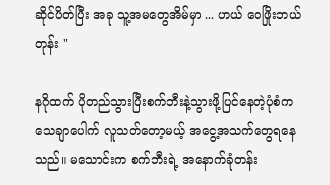ဆိုင်ပိတ်ပြီး အခု သူ့အမတွေအိမ်မှာ ... ဟယ် ဝေဖြိုးဘယ်တုန်း "

နဂိုထက် ပိုတည်သွားပြီးစက်ဘီးနဲ့သွားဖို့ပြင်နေတဲ့ပုံစံက သေချာပေါက် လူသတ်တော့မယ့် အငွေ့အသက်တွေရနေသည်။ မသောင်းက စက်ဘီးရဲ့ အနောက်ခုံတန်း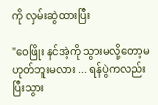ကို လှမ်းဆွဲထားပြီး

"ဝေဖြိုး နင်အဲ့ကို သွားမလို့တော့မဟုတ်ဘူးမလား ... ရန်ပွဲကလည်း ပြီးသွား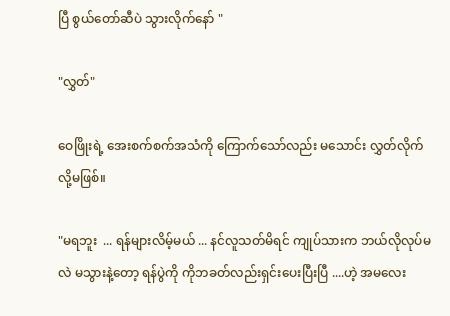ပြီ စွယ်တော်ဆီပဲ သွားလိုက်နော် "

"လွှတ်"

ဝေဖြိုးရဲ့ အေးစက်စက်အသံကို ကြောက်သော်လည်း မသောင်း လွှတ်လိုက်လို့မဖြစ်။

"မရဘူး  ... ရန်များလိမ့်မယ် ... နင်လူသတ်မိရင် ကျုပ်သားက ဘယ်လိုလုပ်မလဲ မသွားနဲ့တော့ ရန်ပွဲကို ကိုဘခတ်လည်းရှင်းပေးပြီးပြီ ....ဟဲ့ အမလေး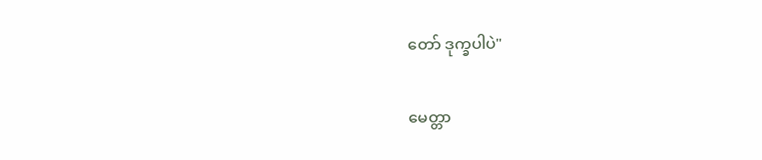တော် ဒုက္ခပါပဲ"

မေတ္တာ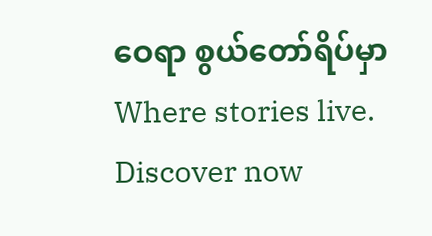ဝေရာ စွယ်တော်ရိပ်မှာ Where stories live. Discover now